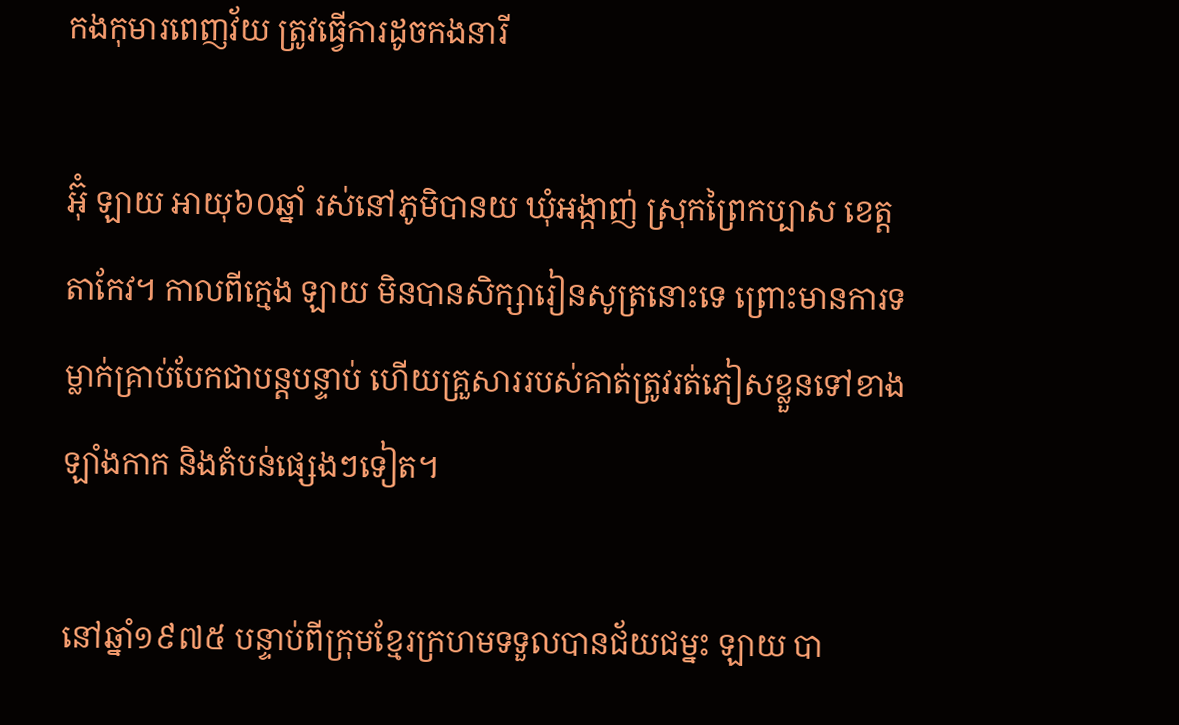កងកុមារពេញវ័យ ត្រូវធ្វើការដូចកងនារី

អ៊ុំ ឡាយ អាយុ៦០ឆ្នាំ រស់នៅភូមិបានយ ឃុំអង្កាញ់ ស្រុកព្រៃកប្បាស ខេត្តតាកែវ។ កាលពីក្មេង ឡាយ មិនបានសិក្សារៀនសូត្រនោះទេ ព្រោះមានការទម្លាក់គ្រាប់បែកជាបន្តបន្ទាប់ ហើយគ្រួសាររបស់គាត់ត្រូវរត់ភៀសខ្លួនទៅខាងឡាំងកាក និងតំបន់ផ្សេងៗទៀត។

នៅឆ្នាំ១៩៧៥ បន្ទាប់ពីក្រុមខ្មែរក្រហមទទួលបានជ័យជម្នះ ឡាយ បា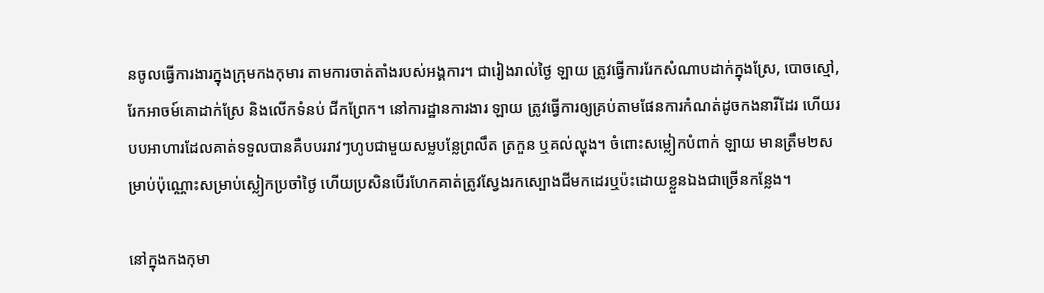នចូលធ្វើការងារក្នុងក្រុមកងកុមារ តាមការចាត់តាំងរបស់អង្គការ។ ជារៀងរាល់ថ្ងៃ ឡាយ ត្រូវធ្វើការរែកសំណាបដាក់ក្នុងស្រែ, បោចស្មៅ, រែកអាចម៍គោដាក់ស្រែ និងលើកទំនប់ ជីកព្រែក។ នៅការដ្ឋានការងារ ឡាយ ត្រូវធ្វើការឲ្យគ្រប់តាមផែនការកំណត់ដូចកងនារីដែរ ហើយរបបអាហារដែលគាត់ទទួលបានគឺបបររាវៗហូបជាមួយសម្លបន្លែព្រលឹត ត្រកួន ឬគល់ល្ហុង។ ចំពោះសម្លៀកបំពាក់ ឡាយ មានត្រឹម២សម្រាប់ប៉ុណ្ណោះសម្រាប់ស្លៀកប្រចាំថ្ងៃ ហើយប្រសិនបើរហែកគាត់ត្រូវស្វែងរកស្បោងជីមកដេរឬប៉ះដោយខ្លួនឯងជាច្រើនកន្លែង។

នៅក្នុងកងកុមា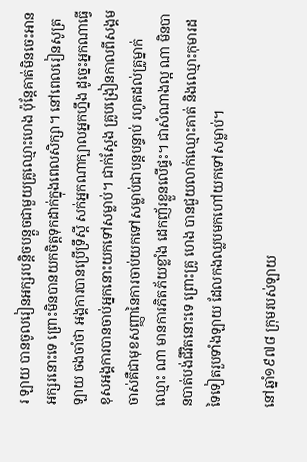រ ឡាយ បានចូលរៀនអក្សរបន្តិចបន្តួចជាមួយគ្រូឈ្មោះហេង ប៉ុន្តែគាត់មិនចេះអានអក្សរនោះទេ ព្រោះមិនបានយកចិត្តទុកដាក់ក្នុងពេលសិក្សា។ នៅពេលរៀនសូត្រ ឡាយ ចងចាំថា អង្គការបានប្រើទ្រឹស្ដី សក់អ្នកណាក្បាលអ្នកហ្នឹង ដូច្នេះអ្នកណាធ្វើខុសអង្គការបានចាប់អ្នកនោះយកទៅសម្លាប់។ ជាក់ស្ដែង គ្រូបង្រៀនកាលពីសង្គមចាស់គឺជាមុខសញ្ញានៃការចាប់យកទៅសម្លាប់ជាបន្តបន្ទាប់ រហូតដល់គ្រូម្នាក់ឈ្មោះ ណា មានការភិតភ័យខ្លាំង ដេកញ័រខ្លួនលើផ្ទះ។ ជាសំណាងល្អ ណា មិនបានបាត់បង់ជីវិតនោះទេ ព្រោះគ្រូ ហេង បានជួយលាក់ឈ្មោះគាត់ និងឈ្មោះកុមារដទៃទៀតរួបទាំងឡាយ ដែលកងឈ្លបមកហៅយកទៅសម្លាប់។

នៅឆ្នាំ១៩៧៨ ក្រុមរបស់ឡាយ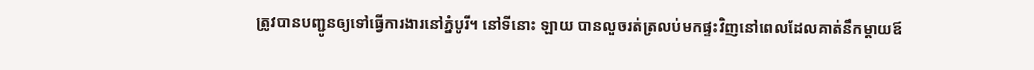ត្រូវបានបញ្ជូនឲ្យទៅធ្វើការងារនៅភ្នំបូរី។ នៅទីនោះ ឡាយ បានលួចរត់ត្រលប់មកផ្ទះវិញនៅពេលដែលគាត់នឹកម្ដាយឪ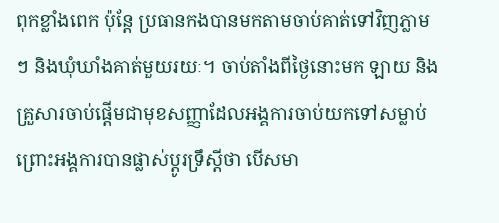ពុកខ្លាំងពេក ប៉ុន្តែ ប្រធានកងបានមកតាមចាប់គាត់ទៅវិញភ្លាមៗ និងឃុំឃាំងគាត់មួយរយៈ។ ចាប់តាំងពីថ្ងៃនោះមក ឡាយ និងគ្រួសារចាប់ផ្ដើមជាមុខសញ្ញាដែលអង្គការចាប់យកទៅសម្លាប់ ព្រោះអង្គការបានផ្លាស់ប្ដូរទ្រឹស្ដីថា បើសមា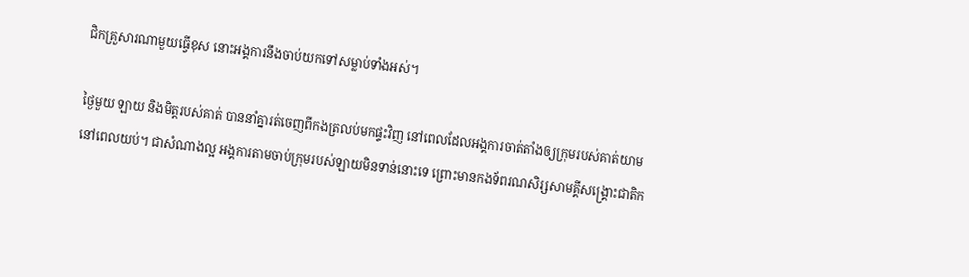ជិកគ្រួសារណាមួយធ្វើខុស នោះអង្គការនឹងចាប់យកទៅសម្លាប់ទាំងអស់។

ថ្ងៃមួយ ឡាយ និងមិត្តរបស់គាត់ បាននាំគ្នារត់ចេញពីកងត្រលប់មកផ្ទះវិញ នៅពេលដែលអង្គការចាត់តាំងឲ្យក្រុមរបស់គាត់យាមនៅពេលយប់។ ជាសំណាងល្អ អង្គការតាមចាប់ក្រុមរបស់ឡាយមិនទាន់នោះទេ ព្រោះមានកងទ័ពរណសិរ្សសាមគ្គីសង្គ្រោះជាតិក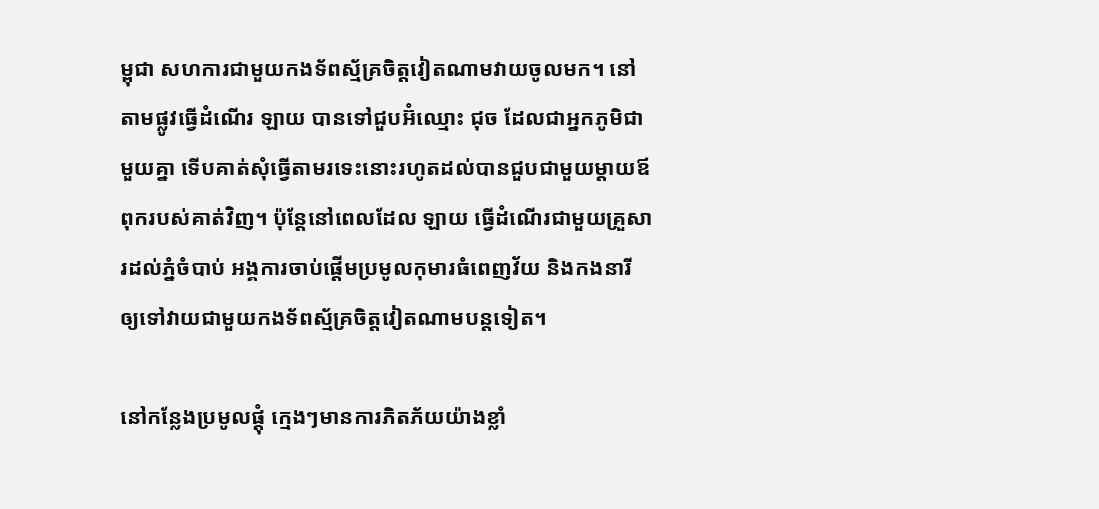ម្ពុជា សហការជាមួយកងទ័ពស្ម័គ្រចិត្តវៀតណាមវាយចូលមក។ នៅតាមផ្លូវធ្វើដំណើរ ឡាយ បានទៅជួបអ៊ំឈ្មោះ ជុច ដែលជាអ្នកភូមិជាមួយគ្នា ទើបគាត់សុំធ្វើតាមរទេះនោះរហូតដល់បានជួបជាមួយម្ដាយឪពុករបស់គាត់វិញ។ ប៉ុន្តែនៅពេលដែល ឡាយ ធ្វើដំណើរជាមួយគ្រួសារដល់ភ្នំចំបាប់ អង្គការចាប់ផ្ដើមប្រមូលកុមារធំពេញវ័យ និងកងនារី ឲ្យទៅវាយជាមួយកងទ័ពស្ម័គ្រចិត្តវៀតណាមបន្តទៀត។

នៅកន្លែងប្រមូលផ្ដុំ ក្មេងៗមានការភិតភ័យយ៉ាងខ្លាំ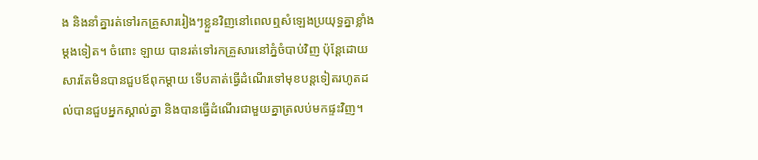ង និងនាំគ្នារត់ទៅរកគ្រួសាររៀងៗខ្លួនវិញនៅពេលឮសំឡេងប្រយុទ្ធគ្នាខ្លាំងម្ដងទៀត។ ចំពោះ ឡាយ បានរត់ទៅរកគ្រួសារនៅភ្នំចំបាប់វិញ ប៉ុន្តែដោយសារតែមិនបានជួបឪពុកម្ដាយ ទើបគាត់ធ្វើដំណើរទៅមុខបន្តទៀតរហូតដល់បានជួបអ្នកស្គាល់គ្នា និងបានធ្វើដំណើរជាមួយគ្នាត្រលប់មកផ្ទះវិញ។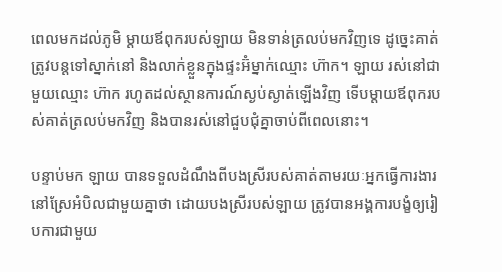ពេលមកដល់ភូមិ ម្ដាយឪពុករបស់ឡាយ មិនទាន់ត្រលប់មកវិញទេ ដូច្នេះគាត់ត្រូវបន្តទៅស្នាក់នៅ និងលាក់ខ្លួនក្នុងផ្ទះអ៊ំម្នាក់ឈ្មោះ ហ៊ាក។ ឡាយ រស់នៅជាមួយឈ្មោះ ហ៊ាក រហូតដល់ស្ថានការណ៍ស្ងប់ស្ងាត់ឡើងវិញ ទើបម្ដាយឪពុករបស់គាត់ត្រលប់មកវិញ និងបានរស់នៅជួបជុំគ្នាចាប់ពីពេលនោះ។

បន្ទាប់មក ឡាយ បានទទួលដំណឹងពីបងស្រីរបស់គាត់តាមរយៈអ្នកធ្វើការងារនៅស្រែអំបិលជាមួយគ្នាថា ដោយបងស្រីរបស់ឡាយ ត្រូវបានអង្គការបង្ខំឲ្យរៀបការជាមួយ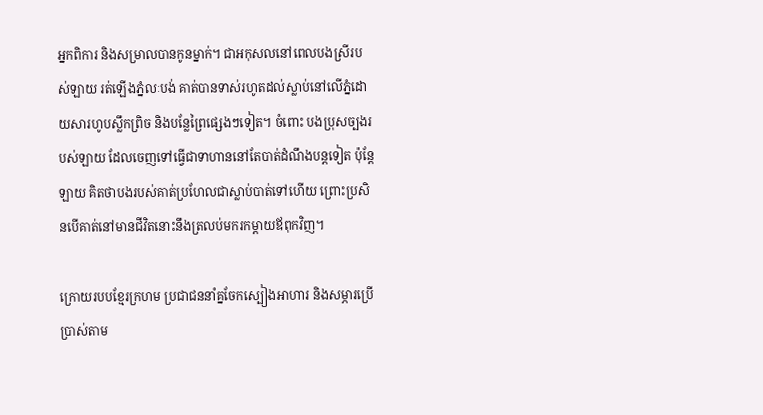អ្នកពិការ និងសម្រាលបានកូនម្នាក់។ ជាអកុសលនៅពេលបងស្រីរបស់ឡាយ រត់ឡើងភ្នំលៈបង់ គាត់បានទាស់រហូតដល់ស្លាប់នៅលើភ្នំដោយសារហូបស្លឹកព្រិច និងបន្លែព្រៃផ្សេងៗទៀត។ ចំពោះ បងប្រុសច្បងរបស់ឡាយ ដែលចេញទៅធ្វើជាទាហាននៅតែបាត់ដំណឹងបន្តទៀត ប៉ុន្តែ ឡាយ គិតថាបងរបស់គាត់ប្រហែលជាស្លាប់បាត់ទៅហើយ ព្រោះប្រសិនបើគាត់នៅមានជីវិតនោះនឹងត្រលប់មករកម្ដាយឪពុកវិញ។

ក្រោយរបបខ្មែរក្រហម ប្រជាជននាំគ្នចែកស្បៀងអាហារ និងសម្ភារប្រើប្រាស់តាម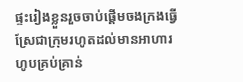ផ្ទះរៀងខ្លួនរួចចាប់ផ្ដើមចងក្រងធ្វើស្រែជាក្រុមរហូតដល់មានអាហារហូបគ្រប់គ្រាន់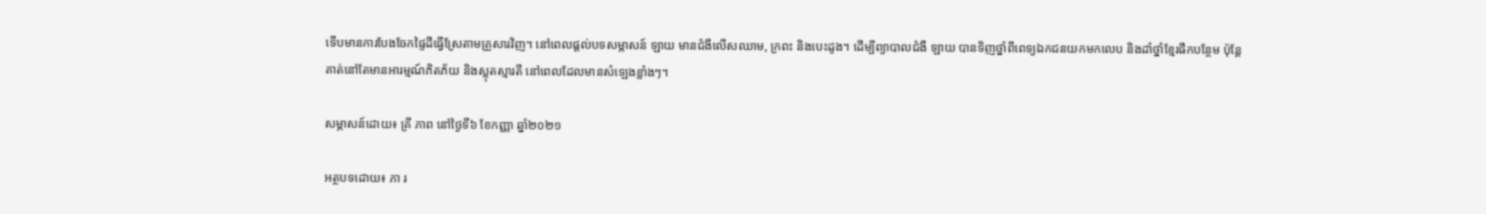ទើបមានការបែងចែកផ្ទៃដីធ្វើស្រែតាមគ្រួសារវិញ។ នៅពេលផ្ដល់បទសម្ភាសន៍ ឡាយ មានជំងឹលើសឈាម, ក្រពះ និងបេះដូង។ ដើម្បីព្យាបាលជំងឺ ឡាយ បានទិញថ្នាំពីពេទ្យឯកជនយកមកលេប និងដាំថ្នាំខ្មែរផឹកបន្ថែម ប៉ុន្តែគាត់នៅតែមានអារម្មណ៍ភិតភ័យ និងស្លុតស្មារតី នៅពេលដែលមានសំឡេងខ្លាំងៗ។

សម្ភាសន៍ដោយ៖ គ្រី ភាព នៅថ្ងៃទី៦ ខែកញ្ញា ឆ្នាំ២០២១

អត្ថបទដោយ៖ ភា រ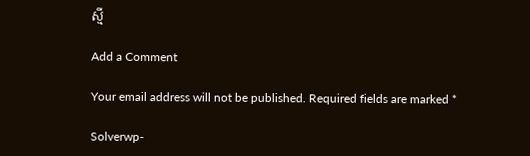ស្មី

Add a Comment

Your email address will not be published. Required fields are marked *

Solverwp-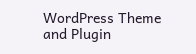WordPress Theme and Plugin